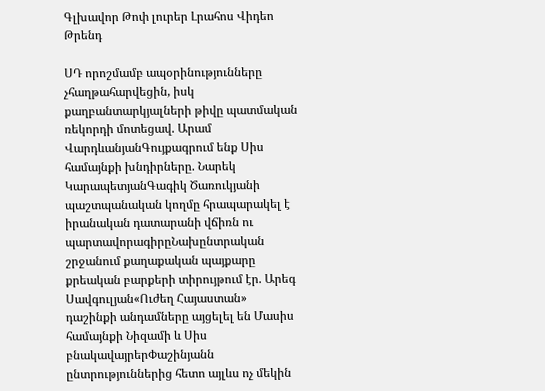Գլխավոր Թոփ լուրեր Լրահոս Վիդեո Թրենդ

ՍԴ որոշմամբ ապօրինությունները չհաղթահարվեցին, իսկ քաղբանտարկյալների թիվը պատմական ռեկորդի մոտեցավ. Արամ ՎարդևանյանԳույքագրում ենք Սիս համայնքի խնդիրները. Նարեկ ԿարապետյանԳագիկ Ծառուկյանի պաշտպանական կողմը հրապարակել է իրանական դատարանի վճիռն ու պարտավորագիրըՆախընտրական շրջանում քաղաքական պայքարը քրեական բարքերի տիրույթում էր. Արեգ Սավգուլյան«Ուժեղ Հայաստան» դաշինքի անդամները այցելել են Մասիս համայնքի Նիզամի և Սիս բնակավայրերՓաշինյանն ընտրություններից հետո այլևս ոչ մեկին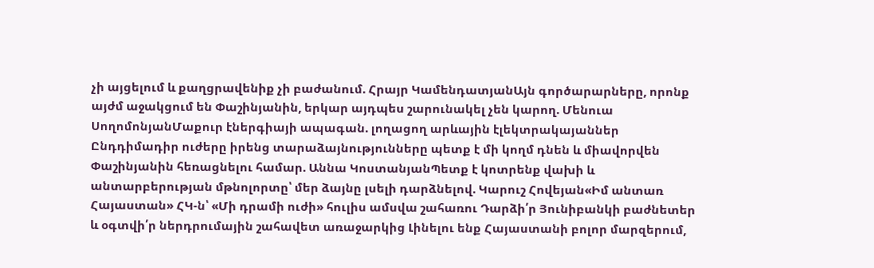չի այցելում և քաղցրավենիք չի բաժանում. Հրայր ԿամենդատյանԱյն գործարարները, որոնք այժմ աջակցում են Փաշինյանին, երկար այդպես շարունակել չեն կարող. Մենուա ՍողոմոնյանՄաքուր էներգիայի ապագան. լողացող արևային էլեկտրակայաններ Ընդդիմադիր ուժերը իրենց տարաձայնությունները պետք է մի կողմ դնեն և միավորվեն Փաշինյանին հեռացնելու համար. Աննա ԿոստանյանՊետք է կոտրենք վախի և անտարբերության մթնոլորտը՝ մեր ձայնը լսելի դարձնելով. Կարուշ Հովեյան«Իմ անտառ Հայաստան» ՀԿ-ն՝ «Մի դրամի ուժի» հուլիս ամսվա շահառու Դարձի՛ր Յունիբանկի բաժնետեր և օգտվի՛ր ներդրումային շահավետ առաջարկից Լինելու ենք Հայաստանի բոլոր մարզերում,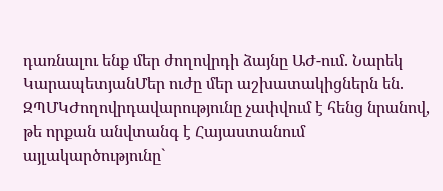դառնալու ենք մեր ժողովրդի ձայնը ԱԺ-ում. Նարեկ ԿարապետյանՄեր ուժը մեր աշխատակիցներն են. ԶՊՄԿԺողովրդավարությունը չափվում է հենց նրանով, թե որքան անվտանգ է Հայաստանում այլակարծությունը`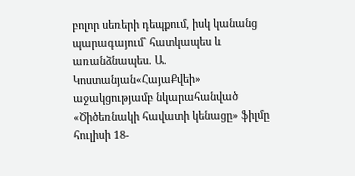բոլոր սեռերի դեպքում, իսկ կանանց պարագայում` հատկապես և առանձնապես. Ա. Կոստանյան«ՀայաՔվեի» աջակցությամբ նկարահանված «Ծիծեռնակի հավատի կենացը» ֆիլմը հուլիսի 18-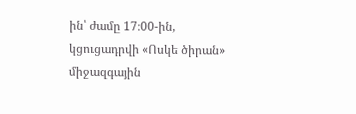ին՝ ժամը 17։00-ին, կցուցադրվի «Ոսկե ծիրան» միջազգային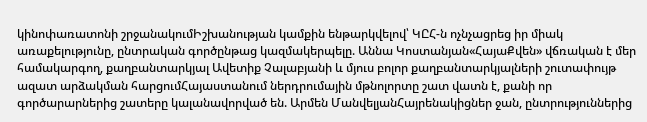կինոփառատոնի շրջանակումԻշխանության կամքին ենթարկվելով՝ ԿԸՀ-ն ոչնչացրեց իր միակ առաքելությունը, ընտրական գործընթաց կազմակերպելը. Աննա Կոստանյան«ՀայաՔվեն» վճռական է մեր համակարգող, քաղբանտարկյալ Ավետիք Չալաբյանի և մյուս բոլոր քաղբանտարկյալների շուտափույթ ազատ արձակման հարցումՀայաստանում ներդրումային մթնոլորտը շատ վատն է, քանի որ գործարարներից շատերը կալանավորված են. Արմեն ՄանվելյանՀայրենակիցներ ջան, ընտրություններից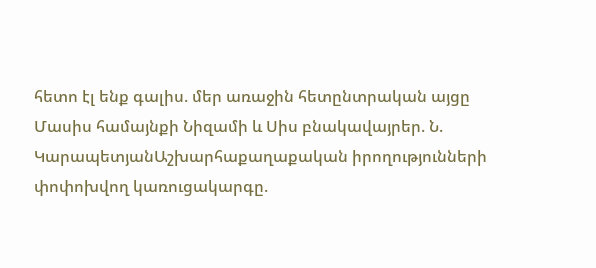հետո էլ ենք գալիս. մեր առաջին հետընտրական այցը Մասիս համայնքի Նիզամի և Սիս բնակավայրեր. Ն. ԿարապետյանԱշխարհաքաղաքական իրողությունների փոփոխվող կառուցակարգը.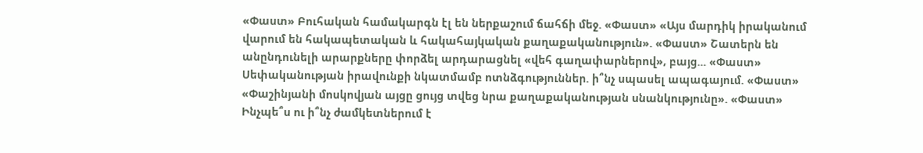«Փաստ» Բուհական համակարգն էլ են ներքաշում ճահճի մեջ. «Փաստ» «Այս մարդիկ իրականում վարում են հակապետական և հակահայկական քաղաքականություն». «Փաստ» Շատերն են անընդունելի արարքները փորձել արդարացնել «վեհ գաղափարներով», բայց... «Փաստ» Սեփականության իրավունքի նկատմամբ ոտնձգություններ. ի՞նչ սպասել ապագայում. «Փաստ» «Փաշինյանի մոսկովյան այցը ցույց տվեց նրա քաղաքականության սնանկությունը». «Փաստ» Ինչպե՞ս ու ի՞նչ ժամկետներում է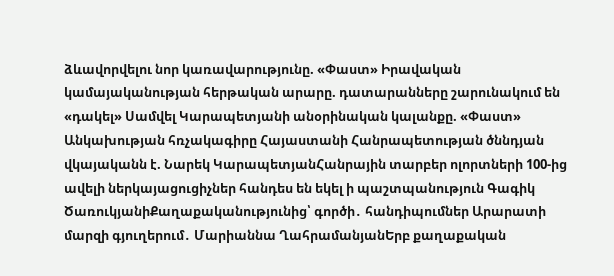ձևավորվելու նոր կառավարությունը. «Փաստ» Իրավական կամայականության հերթական արարը. դատարանները շարունակում են «դակել» Սամվել Կարապետյանի անօրինական կալանքը. «Փաստ» Անկախության հռչակագիրը Հայաստանի Հանրապետության ծննդյան վկայականն է. Նարեկ ԿարապետյանՀանրային տարբեր ոլորտների 100-ից ավելի ներկայացուցիչներ հանդես են եկել ի պաշտպանություն Գագիկ ԾառուկյանիՔաղաքականությունից՝ գործի․ հանդիպումներ Արարատի մարզի գյուղերում․ Մարիաննա ՂահրամանյանԵրբ քաղաքական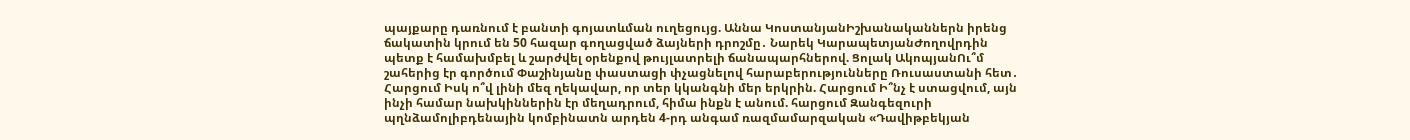պայքարը դառնում է բանտի գոյատևման ուղեցույց. Աննա ԿոստանյանԻշխանականներն իրենց ճակատին կրում են 50 հազար գողացված ձայների դրոշմը․ Նարեկ ԿարապետյանԺողովրդին պետք է համախմբել և շարժվել օրենքով թույլատրելի ճանապարհներով. Ցոլակ ԱկոպյանՈւ՞մ շահերից էր գործում Փաշինյանը փաստացի փչացնելով հարաբերությունները Ռուսաստանի հետ․ Հարցում Իսկ ո՞վ լինի մեզ ղեկավար, որ տեր կկանգնի մեր երկրին. Հարցում Ի՞նչ է ստացվում, այն ինչի համար նախկիններին էր մեղադրում, հիմա ինքն է անում. հարցում Զանգեզուրի պղնձամոլիբդենային կոմբինատն արդեն 4-րդ անգամ ռազմամարզական «Դավիթբեկյան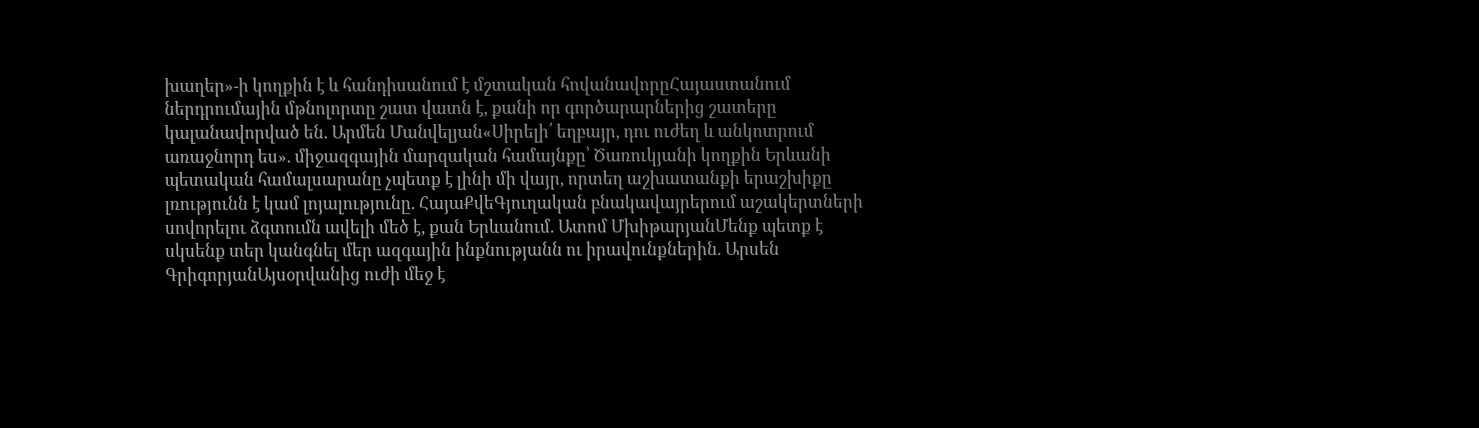խաղեր»-ի կողքին է և հանդիսանում է մշտական հովանավորըՀայաստանում ներդրումային մթնոլորտը շատ վատն է, քանի որ գործարարներից շատերը կալանավորված են. Արմեն Մանվելյան«Սիրելի՛ եղբայր, դու ուժեղ և անկոտրում առաջնորդ ես». միջազգային մարզական համայնքը՝ Ծառուկյանի կողքին Երևանի պետական համալսարանը չպետք է լինի մի վայր, որտեղ աշխատանքի երաշխիքը լռությունն է կամ լոյալությունը. ՀայաՔվեԳյուղական բնակավայրերում աշակերտների սովորելու ձգտումն ավելի մեծ է, քան Երևանում. Ատոմ ՄխիթարյանՄենք պետք է սկսենք տեր կանգնել մեր ազգային ինքնությանն ու իրավունքներին. Արսեն ԳրիգորյանԱյսօրվանից ուժի մեջ է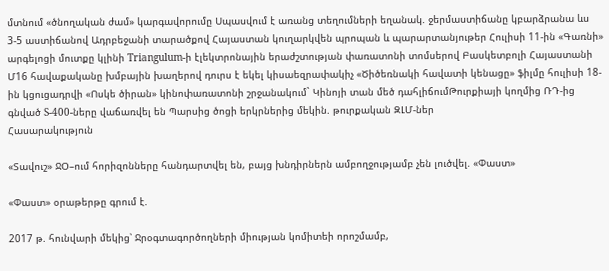մտնում «ծնողական ժամ» կարգավորումը Սպասվում է առանց տեղումների եղանակ. ջերմաստիճանը կբարձրանա ևս 3-5 աստիճանով Ադրբեջանի տարածքով Հայաստան կուղարկվեն պրոպան և պարարտանյութեր Հուլիսի 11-ին «Գառնի» արգելոցի մուտքը կլինի Triangulum-ի էլեկտրոնային երաժշտության փառատոնի տոմսերով Բասկետբոլի Հայաստանի Մ16 հավաքականը խմբային խաղերով դուրս է եկել կիսաեզրափակիչ «Ծիծեռնակի հավատի կենացը» ֆիլմը հուլիսի 18-ին կցուցադրվի «Ոսկե ծիրան» կինոփառատոնի շրջանակում` Կինոյի տան մեծ դահլիճումԹուրքիայի կողմից ՌԴ-ից գնված S-400-ները վաճառվել են Պարսից ծոցի երկրներից մեկին. թուրքական ԶԼՄ-ներ
Հասարակություն

«Տավուշ» ՋՕ–ում հորիզոնները հանդարտվել են, բայց խնդիրներն ամբողջությամբ չեն լուծվել. «Փաստ»

«Փաստ» օրաթերթը գրում է.

2017 թ. հունվարի մեկից՝ Ջրօգտագործողների միության կոմիտեի որոշմամբ,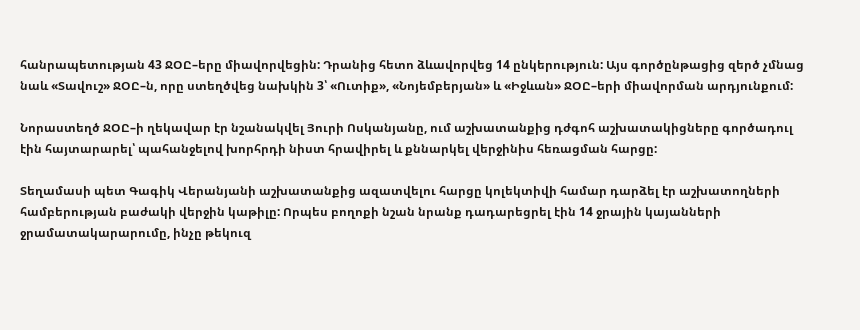հանրապետության 43 ՋՕԸ–երը միավորվեցին: Դրանից հետո ձևավորվեց 14 ընկերություն: Այս գործընթացից զերծ չմնաց նաև «Տավուշ» ՋՕԸ–ն, որը ստեղծվեց նախկին 3՝ «Ուտիք», «Նոյեմբերյան» և «Իջևան» ՋՕԸ–երի միավորման արդյունքում:

Նորաստեղծ ՋՕԸ–ի ղեկավար էր նշանակվել Յուրի Ոսկանյանը, ում աշխատանքից դժգոհ աշխատակիցները գործադուլ էին հայտարարել՝ պահանջելով խորհրդի նիստ հրավիրել և քննարկել վերջինիս հեռացման հարցը:

Տեղամասի պետ Գագիկ Վերանյանի աշխատանքից ազատվելու հարցը կոլեկտիվի համար դարձել էր աշխատողների համբերության բաժակի վերջին կաթիլը: Որպես բողոքի նշան նրանք դադարեցրել էին 14 ջրային կայանների ջրամատակարարումը, ինչը թեկուզ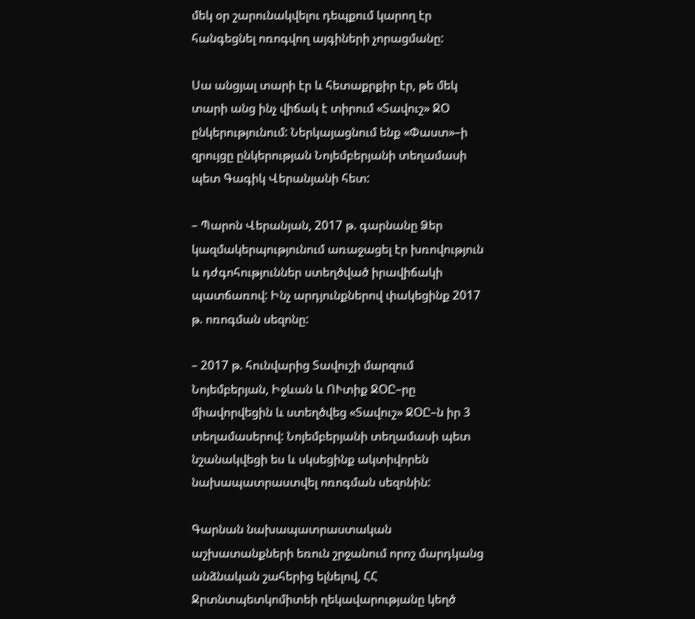մեկ օր շարունակվելու դեպքում կարող էր հանգեցնել ոռոգվող այգիների չորացմանը:

Սա անցյալ տարի էր և հետաքրքիր էր, թե մեկ տարի անց ինչ վիճակ է տիրում «Տավուշ» ՋՕ ընկերությունում: Ներկայացնում ենք «Փաստ»–ի զրույցը ընկերության Նոյեմբերյանի տեղամասի պետ Գագիկ Վերանյանի հետ:

– Պարոն Վերանյան, 2017 թ. գարնանը Ձեր կազմակերպությունում առաջացել էր խռովություն և դժգոհություններ ստեղծված իրավիճակի պատճառով: Ինչ արդյունքներով փակեցինք 2017 թ. ոռոգման սեզոնը:

– 2017 թ. հունվարից Տավուշի մարզում Նոյեմբերյան, Իջևան և ՈՒտիք ՋՕԸ–րը միավորվեցին և ստեղծվեց «Տավուշ» ՋՕԸ–ն իր 3 տեղամասերով: Նոյեմբերյանի տեղամասի պետ նշանակվեցի ես և սկսեցինք ակտիվորեն նախապատրաստվել ոռոգման սեզոնին:

Գարնան նախապատրաստական աշխատանքների եռուն շրջանում որոշ մարդկանց անձնական շահերից ելնելով, ՀՀ Ջրտնտպետկոմիտեի ղեկավարությանը կեղծ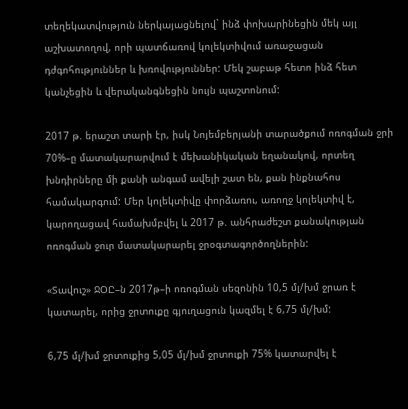տեղեկատվություն ներկայացնելով` ինձ փոխարինեցին մեկ այլ աշխատողով, որի պատճառով կոլեկտիվում առաջացան դժգոհություններ և խռովություններ: Մեկ շաբաթ հետո ինձ հետ կանչեցին և վերականգնեցին նույն պաշտոնում:

2017 թ. երաշտ տարի էր, իսկ Նոյեմբերյանի տարածքում ոռոգման ջրի 70%–ը մատակարարվում է մեխանիկական եղանակով, որտեղ խնդիրները մի քանի անգամ ավելի շատ են, քան ինքնահոս համակարգում: Մեր կոլեկտիվը փորձառու, առողջ կոլեկտիվ է, կարողացավ համախմբվել և 2017 թ. անհրաժեշտ քանակության ոռոգման ջուր մատակարարել ջրօգտագործողներին:

«Տավուշ» ՋՕԸ–ն 2017թ–ի ոռոգման սեզոնին 10,5 մլ/խմ ջրառ է կատարել, որից ջրտուքը գյուղացուն կազմել է 6,75 մլ/խմ:

6,75 մլ/խմ ջրտուքից 5,05 մլ/խմ ջրտուքի 75% կատարվել է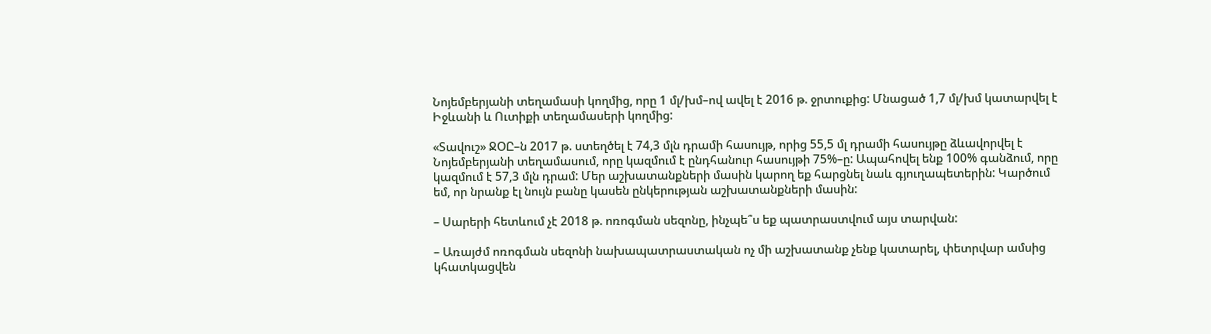Նոյեմբերյանի տեղամասի կողմից, որը 1 մլ/խմ–ով ավել է 2016 թ. ջրտուքից: Մնացած 1,7 մլ/խմ կատարվել է Իջևանի և Ուտիքի տեղամասերի կողմից:

«Տավուշ» ՋՕԸ–ն 2017 թ. ստեղծել է 74,3 մլն դրամի հասույթ, որից 55,5 մլ դրամի հասույթը ձևավորվել է Նոյեմբերյանի տեղամասում, որը կազմում է ընդհանուր հասույթի 75%–ը: Ապահովել ենք 100% գանձում, որը կազմում է 57,3 մլն դրամ: Մեր աշխատանքների մասին կարող եք հարցնել նաև գյուղապետերին: Կարծում եմ, որ նրանք էլ նույն բանը կասեն ընկերության աշխատանքների մասին:

– Սարերի հետևում չէ 2018 թ. ոռոգման սեզոնը, ինչպե՞ս եք պատրաստվում այս տարվան:

– Առայժմ ոռոգման սեզոնի նախապատրաստական ոչ մի աշխատանք չենք կատարել, փետրվար ամսից կհատկացվեն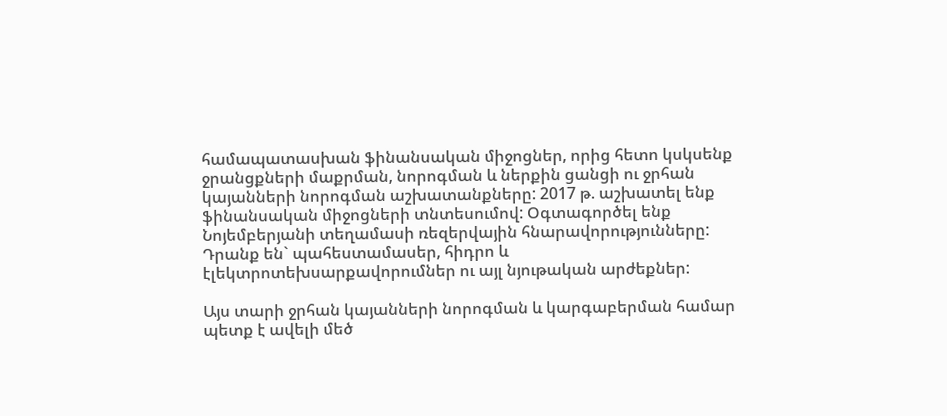համապատասխան ֆինանսական միջոցներ, որից հետո կսկսենք ջրանցքների մաքրման, նորոգման և ներքին ցանցի ու ջրհան կայանների նորոգման աշխատանքները: 2017 թ. աշխատել ենք ֆինանսական միջոցների տնտեսումով: Օգտագործել ենք Նոյեմբերյանի տեղամասի ռեզերվային հնարավորությունները: Դրանք են` պահեստամասեր, հիդրո և էլեկտրոտեխսարքավորումներ ու այլ նյութական արժեքներ:

Այս տարի ջրհան կայանների նորոգման և կարգաբերման համար պետք է ավելի մեծ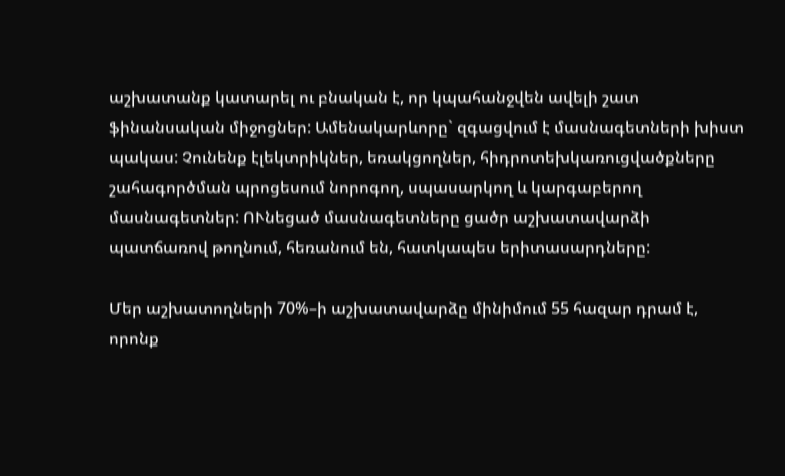աշխատանք կատարել ու բնական է, որ կպահանջվեն ավելի շատ ֆինանսական միջոցներ: Ամենակարևորը` զգացվում է մասնագետների խիստ պակաս: Չունենք էլեկտրիկներ, եռակցողներ, հիդրոտեխկառուցվածքները շահագործման պրոցեսում նորոգող, սպասարկող և կարգաբերող մասնագետներ: ՈՒնեցած մասնագետները ցածր աշխատավարձի պատճառով թողնում, հեռանում են, հատկապես երիտասարդները:

Մեր աշխատողների 70%–ի աշխատավարձը մինիմում 55 հազար դրամ է, որոնք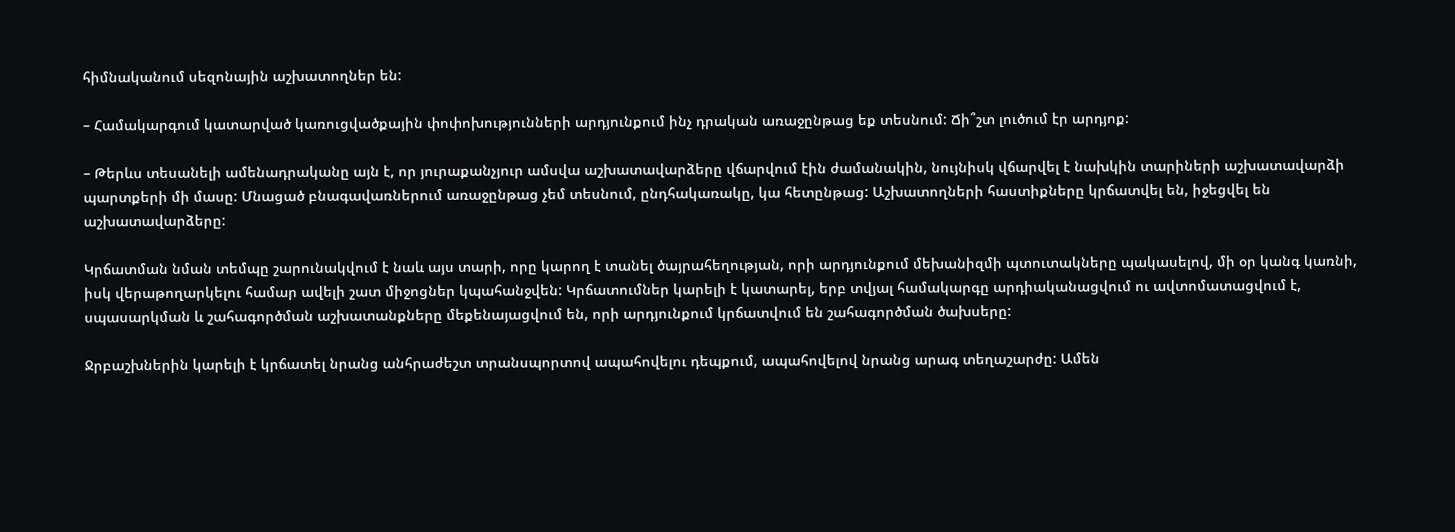հիմնականում սեզոնային աշխատողներ են:

– Համակարգում կատարված կառուցվածքային փոփոխությունների արդյունքում ինչ դրական առաջընթաց եք տեսնում: Ճի՞շտ լուծում էր արդյոք:

– Թերևս տեսանելի ամենադրականը այն է, որ յուրաքանչյուր ամսվա աշխատավարձերը վճարվում էին ժամանակին, նույնիսկ վճարվել է նախկին տարիների աշխատավարձի պարտքերի մի մասը: Մնացած բնագավառներում առաջընթաց չեմ տեսնում, ընդհակառակը, կա հետընթաց: Աշխատողների հաստիքները կրճատվել են, իջեցվել են աշխատավարձերը:

Կրճատման նման տեմպը շարունակվում է նաև այս տարի, որը կարող է տանել ծայրահեղության, որի արդյունքում մեխանիզմի պտուտակները պակասելով, մի օր կանգ կառնի, իսկ վերաթողարկելու համար ավելի շատ միջոցներ կպահանջվեն: Կրճատումներ կարելի է կատարել, երբ տվյալ համակարգը արդիականացվում ու ավտոմատացվում է, սպասարկման և շահագործման աշխատանքները մեքենայացվում են, որի արդյունքում կրճատվում են շահագործման ծախսերը:

Ջրբաշխներին կարելի է կրճատել նրանց անհրաժեշտ տրանսպորտով ապահովելու դեպքում, ապահովելով նրանց արագ տեղաշարժը: Ամեն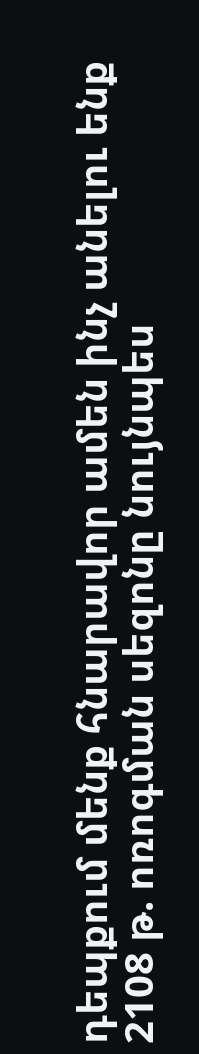դեպքում մենք հնարավոր ամեն ինչ անելու ենք 2108 թ. ոռոգման սեզոնը նույնպես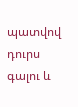պատվով դուրս գալու և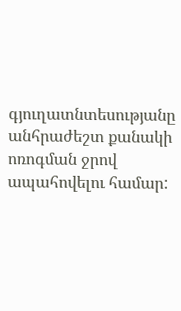գյուղատնտեսությանը անհրաժեշտ քանակի ոռոգման ջրով ապահովելու համար: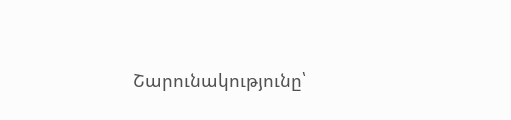Շարունակությունը՝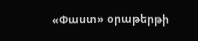«Փաստ» օրաթերթի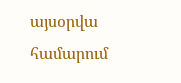այսօրվա համարում